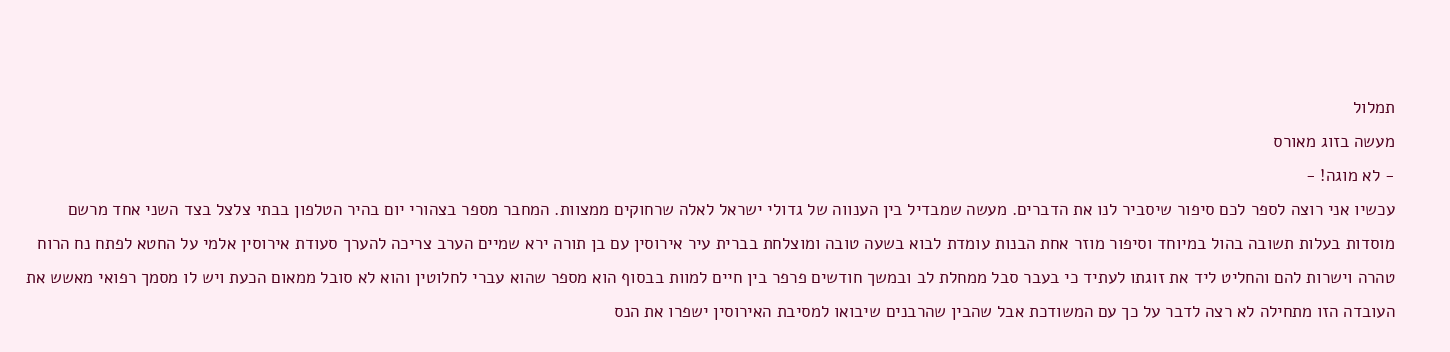תמלול
מעשה בזוג מאורס
- לא מוגה! -
עכשיו אני רוצה לספר לכם סיפור שיסביר לנו את הדברים. מעשה שמבדיל בין הענווה של גדולי ישראל לאלה שרחוקים ממצוות. המחבר מספר בצהורי יום בהיר הטלפון בבתי צלצל בצד השני אחד מרשם מוסדות בעלות תשובה בהול במיוחד וסיפור מוזר אחת הבנות עומדת לבוא בשעה טובה ומוצלחת בברית עיר אירוסין עם בן תורה ירא שמיים הערב צריכה להערך סעודת אירוסין אלמי על החטא לפתח נח הרוח טהרה וישרות להם והחליט ליד את זוגתו לעתיד כי בעבר סבל ממחלת לב ובמשך חודשים פרפר בין חיים למוות בבסוף הוא מספר שהוא עברי לחלוטין והוא לא סובל ממאום הכעת ויש לו מסמך רפואי מאשש את העובדה הזו מתחילה לא רצה לדבר על כך עם המשודכת אבל שהבין שהרבנים שיבואו למסיבת האירוסין ישפרו את הנס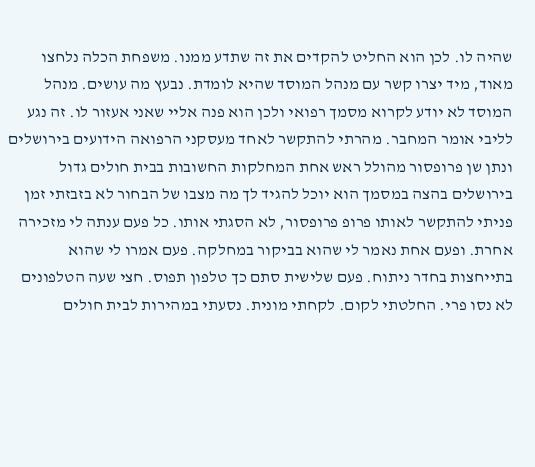שהיה לו. לכן הוא החליט להקדים את זה שתדע ממנו. משפחת הכלה נלחצו מאוד, מיד יצרו קשר עם מנהל המוסד שהיא לומדת. נבעץ מה עושים. מנהל המוסד לא יודע לקרוא מסמך רפואי ולכן הוא פנה אליי שאני אעזור לו. זה נגע לליבי אומר המחבר. מהרתי להתקשר לאחד מעסקני הרפואה הידועים בירושלים ונתן שן פרופסור מהולל ראש אחת המחלקות החשובות בבית חולים גדול בירושלים בהצה במסמך הוא יוכל להגיד לך מה מצבו של הבחור לא בזבזתי זמן פניתי להתקשר לאותו פרופ פרופסור, לא הסגתי אותו. כל פעם ענתה לי מזכירה אחרת. ופעם אחת נאמר לי שהוא בביקור במחלקה. פעם אמרו לי שהוא בתייחצות בחדר ניתוח. פעם שלישית סתם כך טלפון תפוס. חצי שעה הטלפונים לא נסו פרי. החלטתי לקום. לקחתי מונית. נסעתי במהירות לבית חולים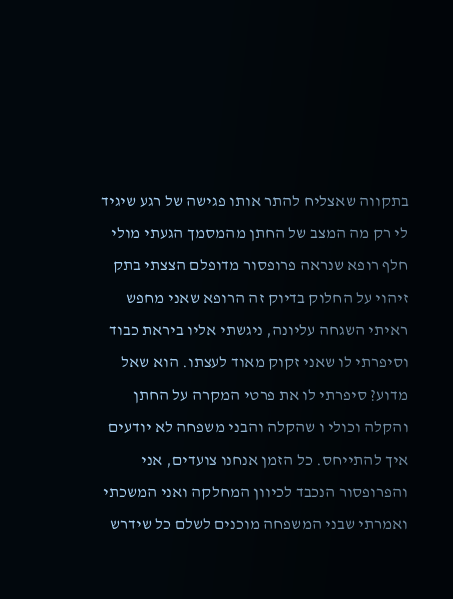בתקווה שאצליח להתר אותו פגישה של רגע שיגיד לי רק מה המצב של החתן מהמסמך הגעתי מולי חלף רופא שנראה פרופסור מדופלם הצצתי בתק זיהוי על החלוק בדיוק זה הרופא שאני מחפש ראיתי השגחה עליונה, ניגשתי אליו ביראת כבוד וסיפרתי לו שאני זקוק מאוד לעצתו. הוא שאל מדוע? סיפרתי לו את פרטי המקרה על החתן והקלה וכולי ו שהקלה והבני משפחה לא יודעים איך להתייחס. כל הזמן אנחנו צועדים, אני והפרופסור הנכבד לכיוון המחלקה ואני המשכתי ואמרתי שבני המשפחה מוכנים לשלם כל שידרש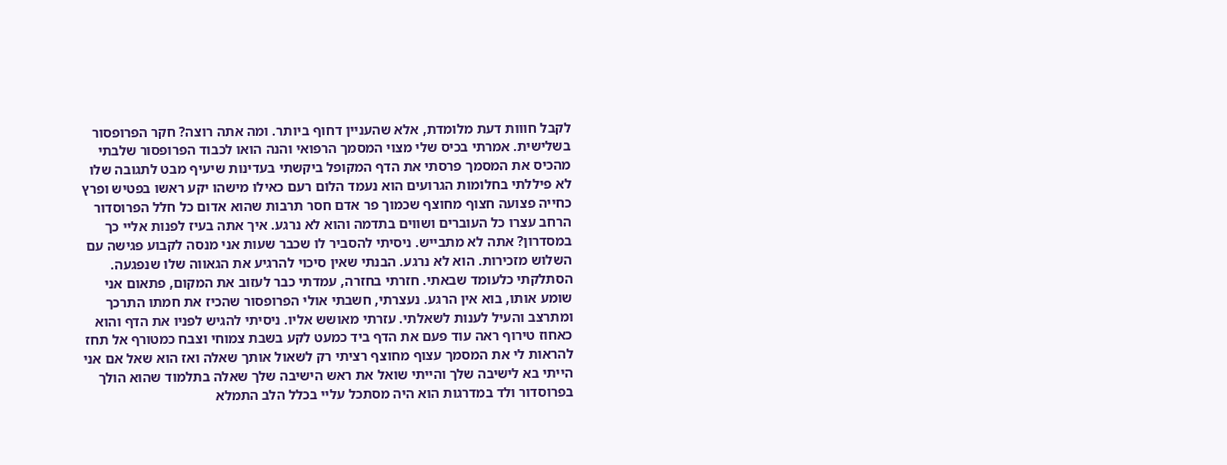לקבל חווות דעת מלומדת, אלא שהעניין דחוף ביותר. ומה אתה רוצה? חקר הפרופסור בשלישית. אמרתי בכיס שלי מצוי המסמך הרפואי והנה הואו לכבוד הפרופסור שלבתי מהכיס את המסמך פרסתי את הדף המקופל ביקשתי בעדינות שיעיף מבט לתגובה שלו לא פיללתי בחלומות הגרועים הוא נעמד הלום רעם כאילו מישהו יקע ראשו בפטיש ופרץ כחייה פצועה חצוף מחוצף שכמוך פר אדם חסר תרבות שהוא אדום כל חלל הפרוסדור הרחב עצרו כל העוברים ושווים בתדמה והוא לא נרגע. איך אתה בעיז לפנות אליי כך במסדרון? אתה לא מתבייש. ניסיתי להסביר לו שכבר שעות אני מנסה לקבוע פגישה עם השלוש מזכירות. הוא לא נרגע. הבנתי שאין סיכוי להרגיע את הגאווה שלו שנפגעה. הסתלקתי כלעומד שבאתי. חזרתי בחזרה, עמדתי כבר לעזוב את המקום, פתאום אני שומע אותו, בוא אין הרגע. נעצרתי, חשבתי אולי הפרופסור שהכיז את חמתו התרכך ומתרצב והעיל לענות לשאלתי. עזרתי מאושש אליו. ניסיתי להגיש לפניו את הדף והוא כאחוז טירוף ראה עוד פעם את הדף ביד כמעט לקע בשבת צמוחי וצבח כמטורף אל תחז להראות לי את המסמך עצוף מחוצף רציתי רק לשאול אותך שאלה ואז הוא שאל אם אני הייתי בא לישיבה שלך והייתי שואל את ראש הישיבה שלך שאלה בתלמוד שהוא הולך בפרוסדור ולד במדרגות הוא היה מסתכל עליי בכלל הלב התמלא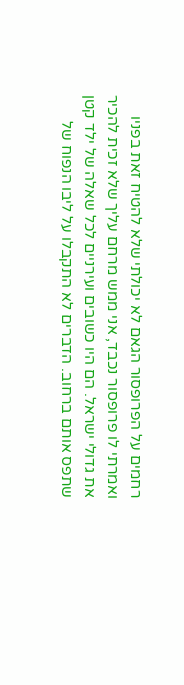רחמים על הפרופסור הגאם לא יכולתי שלא להטיח זאת בפניו ואמרתי לו פרופסור נכבד, אני ממש מרחם עליך שלא זכית להכיר את גדולי ישראל. הם היו כשובים ועירניים לכל שאלה של ילד קטן שתפס אותם ברחוב. הדברים לא התקבלו על ליבו הנפוח של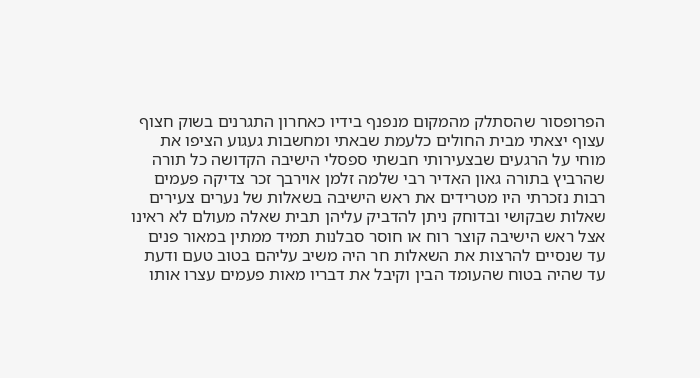הפרופסור שהסתלק מהמקום מנפנף בידיו כאחרון התגרנים בשוק חצוף עצוף יצאתי מבית החולים כלעמת שבאתי ומחשבות געגוע הציפו את מוחי על הרגעים שבצעירותי חבשתי ספסלי הישיבה הקדושה כל תורה שהרביץ בתורה גאון האדיר רבי שלמה זלמן אוירבך זכר צדיקה פעמים רבות נזכרתי היו מטרידים את ראש הישיבה בשאלות של נערים צעירים שאלות שבקושי ובדוחק ניתן להדביק עליהן תבית שאלה מעולם לא ראינו אצל ראש הישיבה קוצר רוח או חוסר סבלנות תמיד ממתין במאור פנים עד שנסיים להרצות את השאלות חר היה משיב עליהם בטוב טעם ודעת עד שהיה בטוח שהעומד הבין וקיבל את דבריו מאות פעמים עצרו אותו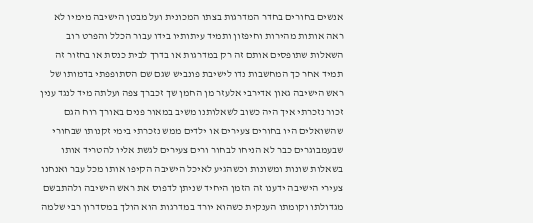אנשים בחורים בחדר המדרגות בצתו המכונית ועל מבטן הישיבה מימיו לא ראה אותות מהירות וחיפזון ותמיד עיתותיו בידו עבור הכלל והפרט רוב השאלות שתופסים אותם זה רק במדרגות או בדרך לבית כנסת או בחזור זה תמיד אחר כך המחשבות נדו לישיבת פונביש שגם שם הסתופפתי בדמותו של ראש הישיבה גאון אדירבי אלעזר מן החמן שך זכברך צפה ועלתה מיד לנגד ענין זכור נזכרתי איך היה כשוב לשאלותנו משיב במאור פנים באורך רוח הגם שהשואלים היו בחורים צעירים או ילדים ממש נזכרתי בימי זקנותו שבחורי שבעמבוגרים כבר לא הניחו לבחור ורים צעירים לגשת אליו להטריד אותו בשאלות שונות ומשונות וכשהגיע לאיכל הישיבה הקיפו אותו מכל עבר ואנחנו צעירי הישיבה ידענו זה הזמן היחיד שניתן לדפוס את ראש הישיבה ולהתבשם מגדולתו וקומתו הענקית כשהוא יורד במדרגות הוא הולך במסדרון רבי שלמה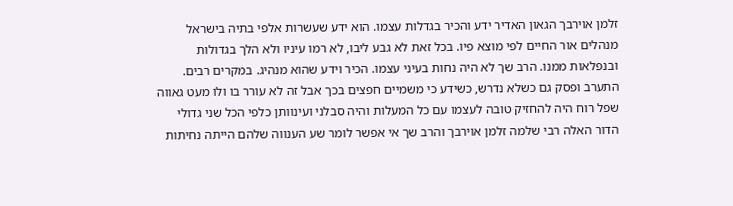זלמן אוירבך הגאון האדיר ידע והכיר בגדלות עצמו. הוא ידע שעשרות אלפי בתיה בישראל מנהלים אור החיים לפי מוצא פיו. בכל זאת לא גבע ליבו, לא רמו עיניו ולא הלך בגדולות ובנפלאות ממנו. הרב שך לא היה נחות בעיני עצמו. הכיר וידע שהוא מנהיג. במקרים רבים. התערב ופסק גם כשלא נדרש, כשידע כי משמיים חפצים בכך אבל זה לא עורר בו ולו מעט גאווה שפל רוח היה להחזיק טובה לעצמו עם כל המעלות והיה סבלני ועינוותן כלפי הכל שני גדולי הדור האלה רבי שלמה זלמן אוירבך והרב שך אי אפשר לומר שע הענווה שלהם הייתה נחיתות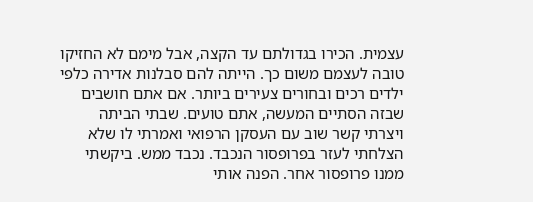עצמית. הכירו בגדולתם עד הקצה, אבל מימם לא החזיקו טובה לעצמם משום כך. הייתה להם סבלנות אדירה כלפי ילדים רכים ובחורים צעירים ביותר. אם אתם חושבים שבזה הסתיים המעשה, אתם טועים. שבתי הביתה ויצרתי קשר שוב עם העסקן הרפואי ואמרתי לו שלא הצלחתי לעזר בפרופסור הנכבד. נכבד ממש. ביקשתי ממנו פרופסור אחר. הפנה אותי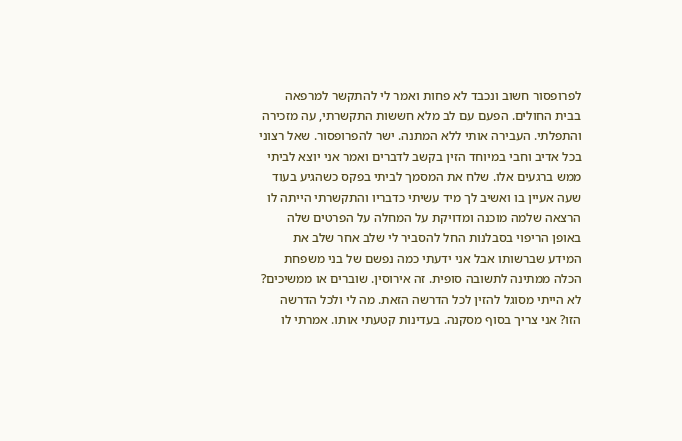לפרופסור חשוב ונכבד לא פחות ואמר לי להתקשר למרפאה בבית החולים. הפעם עם לב מלא חששות התקשרתי, עה מזכירה והתפלתי. העבירה אותי ללא המתנה. ישר להפרופסור. שאל רצוני בכל אדיב וחבי במיוחד הזין בקשב לדברים ואמר אני יוצא לביתי ממש ברגעים אלו. שלח את המסמך לביתי בפקס כשהגיע בעוד שעה אעיין בו ואשיב לך מיד עשיתי כדבריו והתקשרתי הייתה לו הרצאה שלמה מוכנה ומדויקת על המחלה על הפרטים שלה באופן הריפוי בסבלנות החל להסביר לי שלב אחר שלב את המידע שברשותו אבל אני ידעתי כמה נפשם של בני משפחת הכלה ממתינה לתשובה סופית. זה אירוסין. שוברים או ממשיכים? לא הייתי מסוגל להזין לכל הדרשה הזאת. מה לי ולכל הדרשה הזו? אני צריך בסוף מסקנה. בעדינות קטעתי אותו. אמרתי לו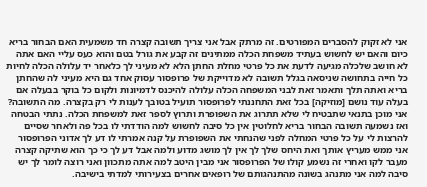אני לא זקוק להסברים המפורטים. זה מרתק אבל אני צריך תשובה קצרה חד משמעית האם הבחור בריא כיום והאם יש לחשוש בעתיד משפחת הכלה ממתינים זה קבע את גורל בטם והוא כעס עליי האם אתה לא חושב שלכלה מגיעה לדעת את כל פרטי מחלת החתן הלא לא מעיני לך כלאחר יד עלולה הכלה לחיות כל חייה בתחושה שניסאה בגלל תשובה לא מדוייקת של פרופסור עסוק אחד גם היא מעיני לה שהחתן בריא ואתה תלך ותאמר זאת לבני המשפחה הכלה עלולה להיכנס לדמיונות ולקום כל בוקר בבעלה אם בעלה עוד נושם [מוזיקה] בכל זאת התחננתי לפרופסור תועיל בטובך לענות לי רק בקצרה. מה התשובה? אני מוכן בתנאי שתבטיח לי שלא תתרוג את השפופרת ותרוץ לספר זאת למשפחת הכלה. נתתי הבטחה ואז נשמעה תשובה הבחור בריא לחלוטין אין כל סיבה לחשוש למה הודדתי לו בכל פה ולאחר שסיים להרצות לי על כל פרטי המחלה לפני שהנחתי את השפופרת על קנה אמרתי לו דע לך אדוני הפרופסור אני ממש מעריץ אותך ואת היחס שלך לך אין לך מושג מדוע ולמה אבל דע לך כי כך הוא שתיקה קצרה מעבר לקו ואחרי זה נשמע קולו של הפרופסור אני מבין היטב למה אתה מתכוון ואני רוצה לומר לך יש סיבה למה אני מתנהג בשונה מהתנהגותם של רופאים אחרים בצעירותי למדתי בישיבה.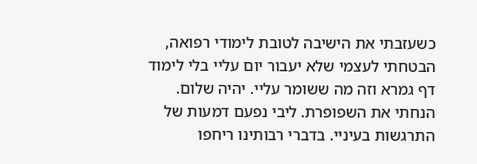כשעזבתי את הישיבה לטובת לימודי רפואה, הבטחתי לעצמי שלא יעבור יום עליי בלי לימוד דף גמרא וזה מה ששומר עליי. יהיה שלום. הנחתי את השפופרת. ליבי נפעם דמעות של התרגשות בעיניי. בדברי רבותינו ריחפו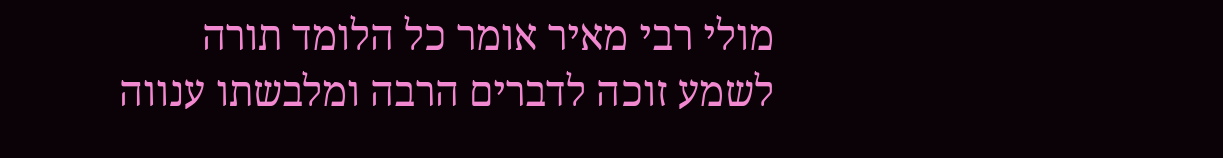מולי רבי מאיר אומר כל הלומד תורה לשמע זוכה לדברים הרבה ומלבשתו ענווה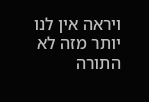ויראה אין לנו יותר מזה לא התורה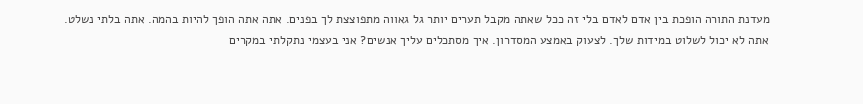מעדנת התורה הופכת בין אדם לאדם בלי זה ככל שאתה מקבל תערים יותר גל גאווה מתפוצצת לך בפנים. אתה אתה הופך להיות בהמה. אתה בלתי נשלט. אתה לא יכול לשלוט במידות שלך. לצעוק באמצע המסדרון. איך מסתכלים עליך אנשים? אני בעצמי נתקלתי במקרים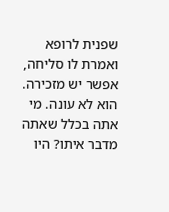שפנית לרופא ואמרת לו סליחה, אפשר יש מזכירה. הוא לא עונה. מי אתה בכלל שאתה מדבר איתו? היו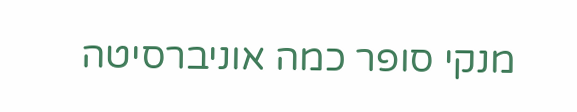מנקי סופר כמה אוניברסיטה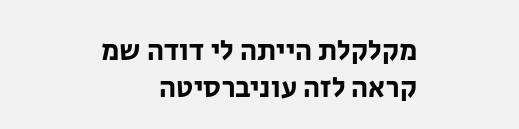מקלקלת הייתה לי דודה שמ קראה לזה עוניברסיטה